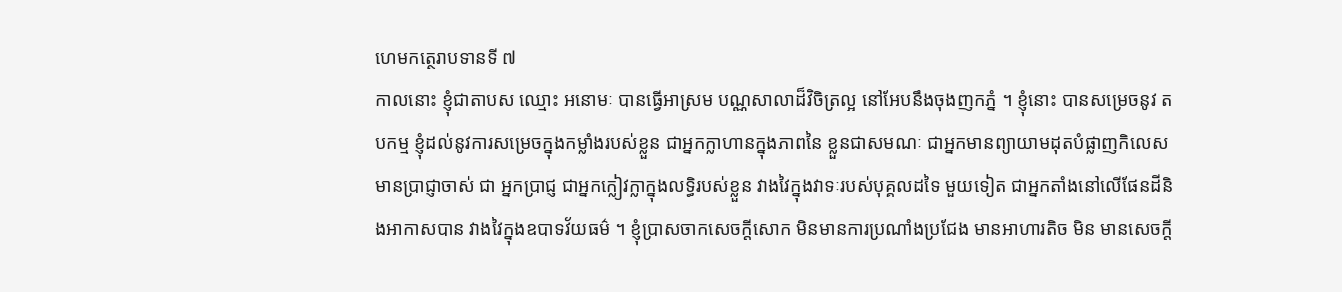ហេមកត្ថេរាបទានទី ៧
កាលនោះ ខ្ញុំជាតាបស ឈ្មោះ អនោមៈ បានធ្វើអាស្រម បណ្ណសាលាដ៏វិចិត្រល្អ នៅអែបនឹងចុងញកភ្នំ ។ ខ្ញុំនោះ បានសម្រេចនូវ តបកម្ម ខ្ញុំដល់នូវការសម្រេចក្នុងកម្លាំងរបស់ខ្លួន ជាអ្នកក្លាហានក្នុងភាពនៃ ខ្លួនជាសមណៈ ជាអ្នកមានព្យាយាមដុតបំផ្លាញកិលេស មានប្រាជ្ញាចាស់ ជា អ្នកប្រាជ្ញ ជាអ្នកក្លៀវក្លាក្នុងលទ្ធិរបស់ខ្លួន វាងវៃក្នុងវាទៈរបស់បុគ្គលដទៃ មួយទៀត ជាអ្នកតាំងនៅលើផែនដីនិងអាកាសបាន វាងវៃក្នុងឧបាទវ័យធម៌ ។ ខ្ញុំប្រាសចាកសេចក្តីសោក មិនមានការប្រណាំងប្រជែង មានអាហារតិច មិន មានសេចក្តី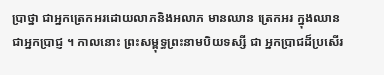ប្រាថ្នា ជាអ្នកត្រេកអរដោយលាភនិងអលាភ មានឈាន ត្រេកអរ ក្នុងឈាន ជាអ្នកប្រាជ្ញ ។ កាលនោះ ព្រះសម្ពុទ្ធព្រះនាមបិយទស្សី ជា អ្នកប្រាជដ៏ប្រសើរ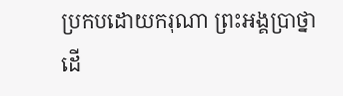ប្រកបដោយករុណា ព្រះអង្គប្រាថ្នាដើ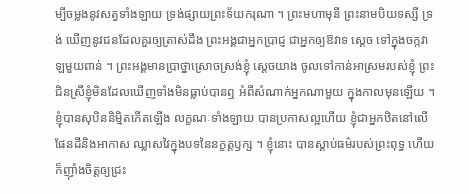ម្បីចម្លងនូវសត្វទាំងឡាយ ទ្រង់ផ្សាយព្រះទ័យករុណា ។ ព្រះមហាមុនី ព្រះនាមបិយទស្សី ទ្រង់ ឃើញនូវជនដែលគួរឲ្យត្រាស់ដឹង ព្រះអង្គជាអ្នកប្រាជ្ញ ជាអ្នកឲ្យឱវាទ ស្តេច ទៅក្នុងចក្កវាឡមួយពាន់ ។ ព្រះអង្គមានប្រាថ្នាស្រោចស្រង់ខ្ញុំ ស្តេចយាង ចូលទៅកាន់អាស្រមរបស់ខ្ញុំ ព្រះជិនស្រីខ្ញុំមិនដែលឃើញទាំងមិនធ្លាប់បានឮ អំពីសំណាក់អ្នកណាមួយ ក្នុងកាលមុនឡើយ ។ ខ្ញុំបានសុបិននិម្មិតកើតឡើង លក្ខណៈទាំងឡាយ បានប្រកាសល្អហើយ ខ្ញុំជាអ្នកឋិតនៅលើផែនដីនិងអាកាស ឈ្លាសវៃក្នុងបទនៃនក្ខត្តឫក្ស ។ ខ្ញុំនោះ បានស្តាប់ធម៌របស់ព្រះពុទ្ធ ហើយ ក៏ញ៉ាំងចិត្តឲ្យជ្រះ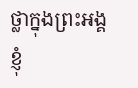ថ្លាក្នុងព្រះអង្គ ខ្ញុំ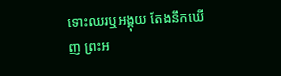ទោះឈរឬអង្គុយ តែងនឹកឃើញ ព្រះអ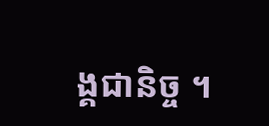ង្គជានិច្ច ។